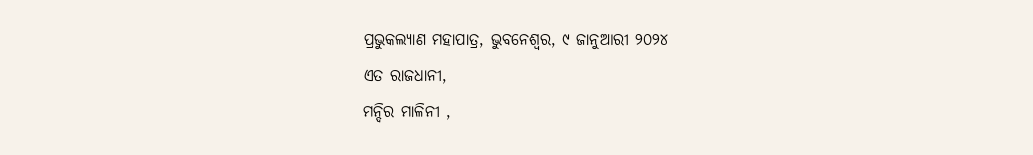ପ୍ରଭୁକଲ୍ୟାଣ ମହାପାତ୍ର, ଭୁବନେଶ୍ୱର, ୯ ଜାନୁଆରୀ ୨୦୨୪
ଏତ ରାଜଧାନୀ,
ମନ୍ଦିର ମାଳିନୀ ,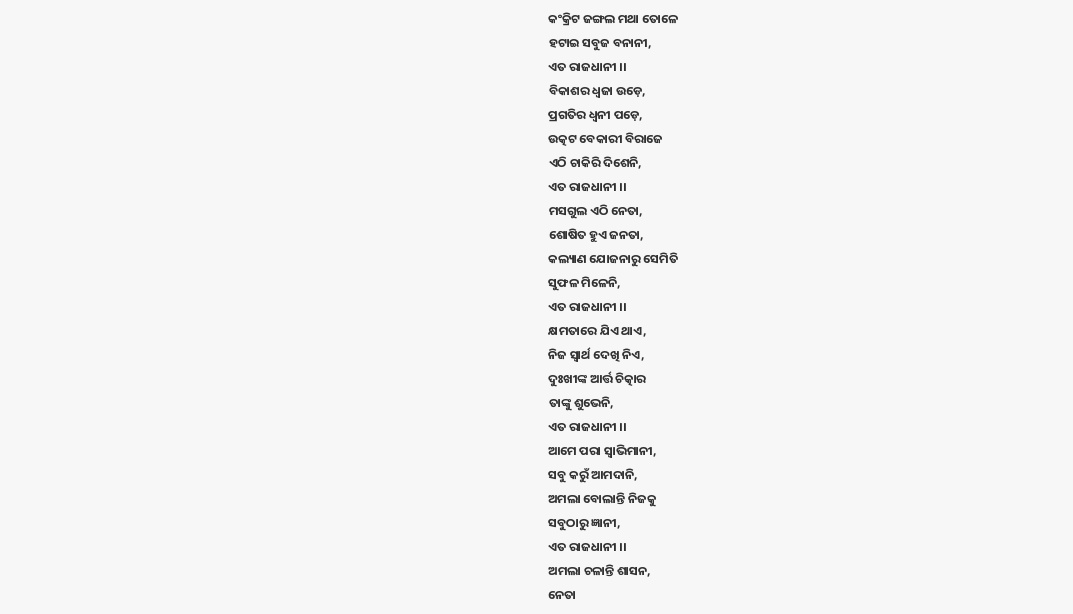କଂକ୍ରିଟ ଜଙ୍ଗଲ ମଥା ତୋଳେ
ହଟାଇ ସବୁଜ ବନାନୀ,
ଏତ ରାଜଧାନୀ ।।
ବିକାଶର ଧ୍ୱଜା ଉଡ଼େ,
ପ୍ରଗତିର ଧ୍ୱନୀ ପଡ଼େ,
ଉତ୍କଟ ବେକାରୀ ବିରାଜେ
ଏଠି ଚାକିରି ଦିଶେନି,
ଏତ ରାଜଧାନୀ ।।
ମସଗୁଲ ଏଠି ନେତା,
ଶୋଷିତ ହୁଏ ଜନତା,
କଲ୍ୟାଣ ଯୋଜନାରୁ ସେମିତି
ସୁଫଳ ମିଳେନି,
ଏତ ରାଜଧାନୀ ।।
କ୍ଷମତାରେ ଯିଏ ଥାଏ,
ନିଜ ସ୍ୱାର୍ଥ ଦେଖି ନିଏ,
ଦୁଃଖୀଙ୍କ ଆର୍ତ୍ତ ଚିତ୍କାର
ତାଙ୍କୁ ଶୁଭେନି,
ଏତ ରାଜଧାନୀ ।।
ଆମେ ପରା ସ୍ୱାଭିମାନୀ,
ସବୁ କରୁଁ ଆମଦାନି,
ଅମଲା ବୋଲାନ୍ତି ନିଜକୁ
ସବୁଠାରୁ ଜ୍ଞାନୀ,
ଏତ ରାଜଧାନୀ ।।
ଅମଲା ଚଳାନ୍ତି ଶାସନ,
ନେତା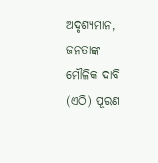ଅଦୃଶ୍ୟମାନ,
ଜନତାଙ୍କ ମୌଳିକ ଦାବି
(ଏଠି) ପୂରଣ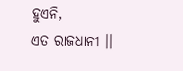ହୁଏନି,
ଏତ ରାଜଧାନୀ ।।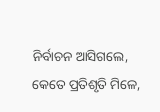ନିର୍ବାଚନ ଆସିଗଲେ,
କେତେ ପ୍ରତିଶୃତି ମିଳେ,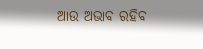ଆଉ ଅଭାବ ରହିବ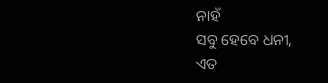ନାହଁ
ସବୁ ହେବେ ଧନୀ,
ଏତ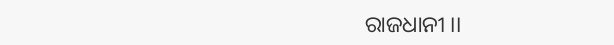ରାଜଧାନୀ ।।